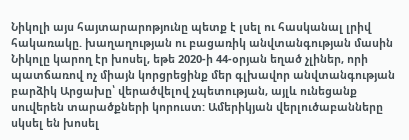Նիկոլի այս հայտարարոթյունը պետք է լսել ու հասկանալ լրիվ հակառակը. խաղաղության ու բացառիկ անվտանգության մասին Նիկոլը կարող էր խոսել, եթե 2020-ի 44-օրյան եղած չլիներ, որի պատճառով ոչ միայն կորցրեցինք մեր գլխավոր անվտանգության բարձիկ Արցախը՝ վերածվելով չպետության, այլև ունեցանք սուվերեն տարածքների կորուստ: Ամերիկյան վերլուծաբանները սկսել են խոսել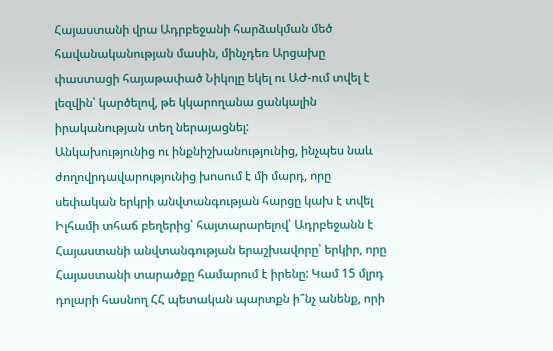Հայաստանի վրա Ադրբեջանի հարձակման մեծ հավանականության մասին, մինչդեռ Արցախը փաստացի հայաթափած Նիկոլը եկել ու ԱԺ-ում տվել է լեզվին՝ կարծելով, թե կկարողանա ցանկալին իրականության տեղ ներայացնել:
Անկախությունից ու ինքնիշխանությունից, ինչպես նաև ժողովրդավարությունից խոսում է մի մարդ, որը սեփական երկրի անվտանգության հարցը կախ է տվել Իլհամի տհաճ բեղերից՝ հայտարարելով՝ Ադրբեջանն է Հայաստանի անվտանգության երաշխավորը՝ երկիր, որը Հայաստանի տարածքը համարում է իրենը: Կամ 15 մլրդ դոլարի հասնող ՀՀ պետական պարտքն ի՞նչ անենք, որի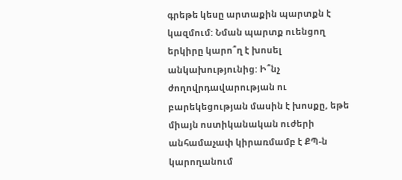գրեթե կեսը արտաքին պարտքն է կազմում: Նման պարտք ուենցող երկիրը կարո՞ղ է խոսել անկախությունից: Ի՞նչ ժողովրդավարության ու բարեկեցության մասին է խոսքը, եթե միայն ոստիկանական ուժերի անհամաչափ կիրառմամբ է ՔՊ-ն կարողանում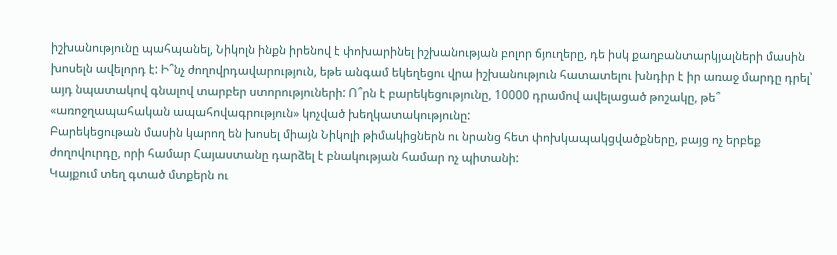իշխանությունը պահպանել, Նիկոլն ինքն իրենով է փոխարինել իշխանության բոլոր ճյուղերը, դե իսկ քաղբանտարկյալների մասին խոսելն ավելորդ է: Ի՞նչ ժողովրդավարություն, եթե անգամ եկեղեցու վրա իշխանություն հատատելու խնդիր է իր առաջ մարդը դրել՝ այդ նպատակով գնալով տարբեր ստորություների: Ո՞րն է բարեկեցությունը, 10000 դրամով ավելացած թոշակը, թե՞ «առոջղապահական ապահովագրություն» կոչված խեղկատակությունը:
Բարեկեցութան մասին կարող են խոսել միայն Նիկոլի թիմակիցներն ու նրանց հետ փոխկապակցվածքները, բայց ոչ երբեք ժողովուրդը, որի համար Հայաստանը դարձել է բնակության համար ոչ պիտանի:
Կայքում տեղ գտած մտքերն ու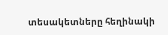տեսակետները հեղինակի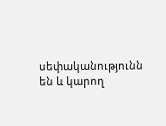սեփականությունն են և կարող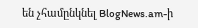են չհամընկնել BlogNews.am-ի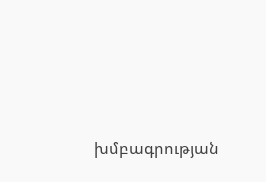խմբագրության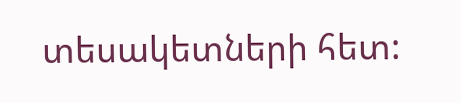տեսակետների հետ: